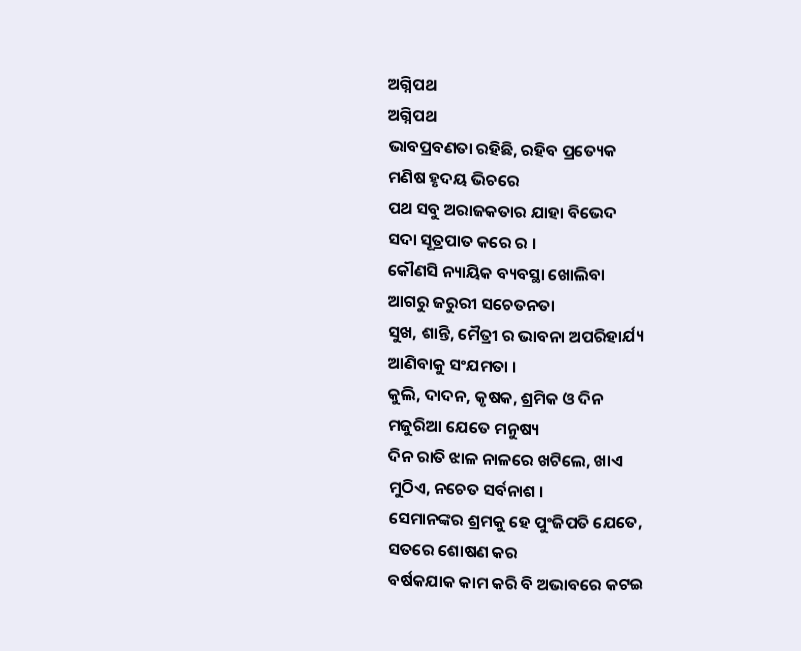ଅଗ୍ନିପଥ
ଅଗ୍ନିପଥ
ଭାବପ୍ରବଣତା ରହିଛି, ରହିବ ପ୍ରତ୍ୟେକ
ମଣିଷ ହୃଦୟ ଭିଚରେ
ପଥ ସବୁ ଅରାଜକତାର ଯାହା ବିଭେଦ
ସଦା ସୂତ୍ରପାତ କରେ ର ।
କୌଣସି ନ୍ୟାୟିକ ବ୍ୟବସ୍ଥା ଖୋଲିବା
ଆଗରୁ ଜରୁରୀ ସଚେତନତା
ସୁଖ, ଶାନ୍ତି, ମୈତ୍ରୀ ର ଭାବନା ଅପରିହାର୍ଯ୍ୟ
ଆଣିବାକୁ ସଂଯମତା ।
କୁଲି, ଦାଦନ, କୃଷକ, ଶ୍ରମିକ ଓ ଦିନ
ମଜୁରିଆ ଯେତେ ମନୁଷ୍ୟ
ଦିନ ରାତି ଝାଳ ନାଳରେ ଖଟିଲେ, ଖାଏ
ମୁଠିଏ, ନଚେତ ସର୍ବନାଶ ।
ସେମାନଙ୍କର ଶ୍ରମକୁ ହେ ପୁଂଜିପତି ଯେତେ,
ସତରେ ଶୋଷଣ କର
ବର୍ଷକଯାକ କାମ କରି ବି ଅଭାବରେ କଟଇ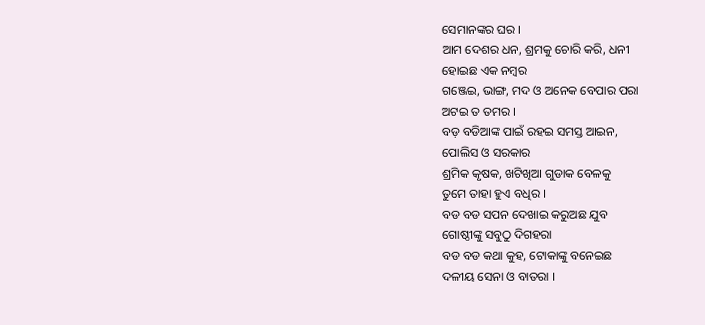ସେମାନଙ୍କର ଘର ।
ଆମ ଦେଶର ଧନ, ଶ୍ରମକୁ ଚୋରି କରି, ଧନୀ
ହୋଇଛ ଏକ ନମ୍ବର
ଗଞ୍ଜେଇ, ଭାଙ୍ଗ, ମଦ ଓ ଅନେକ ବେପାର ପରା
ଅଟଇ ତ ତମର ।
ବଡ଼ ବଡିଆଙ୍କ ପାଇଁ ରହଇ ସମସ୍ତ ଆଇନ,
ପୋଲିସ ଓ ସରକାର
ଶ୍ରମିକ କୃଷକ, ଖଟିଖିଆ ଗୁଡାକ ବେଳକୁ
ତୁମେ ତାହା ହୁଏ ବଧିର ।
ବଡ ବଡ ସପନ ଦେଖାଇ କରୁଅଛ ଯୁବ
ଗୋଷ୍ଠୀଙ୍କୁ ସବୁଠୁ ଦିଗହରା
ବଡ ବଡ କଥା କୁହ, ଟୋକାଙ୍କୁ ବନେଇଛ
ଦଳୀୟ ସେନା ଓ ବାତରା ।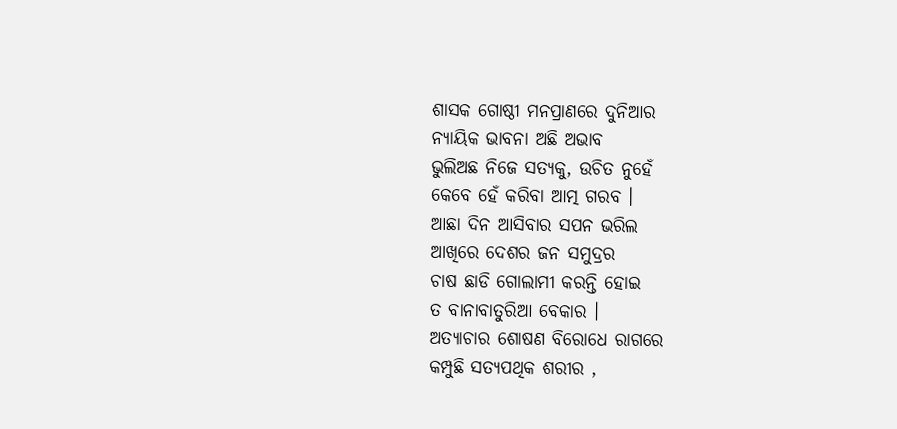ଶାସକ ଗୋଷ୍ଠୀ ମନପ୍ରାଣରେ ଦୁନିଆର
ନ୍ୟାୟିକ ଭାବନା ଅଛି ଅଭାବ
ଭୁଲିଅଛ ନିଜେ ସତ୍ୟକୁ, ଉଚିତ ନୁହେଁ
କେବେ ହେଁ କରିବା ଆତ୍ମ ଗରବ ।
ଆଛା ଦିନ ଆସିବାର ସପନ ଭରିଲ
ଆଖିରେ ଦେଶର ଜନ ସମୁଦ୍ରର
ଚାଷ ଛାଡି ଗୋଲାମୀ କରନ୍ତି ହୋଇ
ତ ବାନାବାତୁରିଆ ବେକାର ।
ଅତ୍ୟାଚାର ଶୋଷଣ ବିରୋଧେ ରାଗରେ
କମ୍ପୁଛି ସତ୍ୟପଥିକ ଶରୀର ,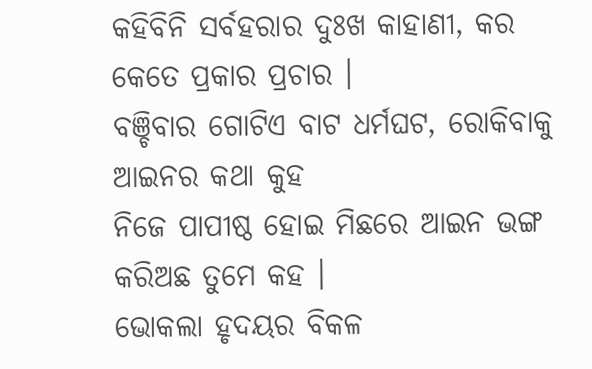କହିବିନି ସର୍ବହରାର ଦୁଃଖ କାହାଣୀ, କର
କେତେ ପ୍ରକାର ପ୍ରଚାର ।
ବଞ୍ଚିବାର ଗୋଟିଏ ବାଟ ଧର୍ମଘଟ, ରୋକିବାକୁ
ଆଇନର କଥା କୁହ
ନିଜେ ପାପୀଷ୍ଠ ହୋଇ ମିଛରେ ଆଇନ ଭଙ୍ଗ
କରିଅଛ ତୁମେ କହ ।
ଭୋକଲା ହୃଦୟର ବିକଳ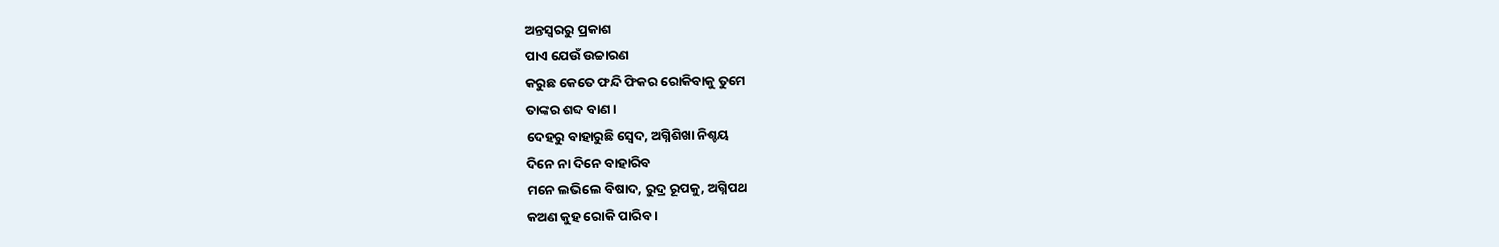ଅନ୍ତସ୍ଵରରୁ ପ୍ରକାଶ
ପାଏ ଯେଉଁ ଉଚ୍ଚାରଣ
କରୁଛ କେତେ ଫନ୍ଦି ଫିକର ରୋକିବାକୁ ତୁମେ
ତାଙ୍କର ଶବ୍ଦ ବାଣ ।
ଦେହରୁ ବାହାରୁଛି ସ୍ବେଦ, ଅଗ୍ନିଶିଖା ନିଶ୍ଚୟ
ଦିନେ ନା ଦିନେ ବାହାରିବ
ମନେ ଲଭିଲେ ବିଷାଦ, ରୁଦ୍ର ରୂପକୁ, ଅଗ୍ନିପଥ
କଅଣ କୁହ ରୋକି ପାରିବ ।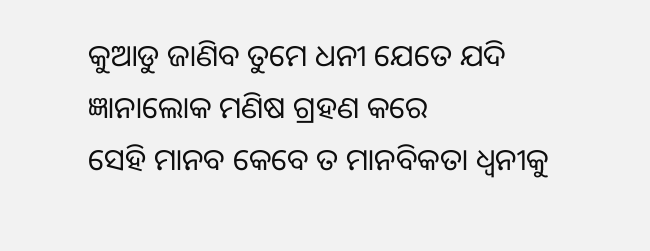କୁଆଡୁ ଜାଣିବ ତୁମେ ଧନୀ ଯେତେ ଯଦି
ଜ୍ଞାନାଲୋକ ମଣିଷ ଗ୍ରହଣ କରେ
ସେହି ମାନବ କେବେ ତ ମାନବିକତା ଧ୍ୱନୀକୁ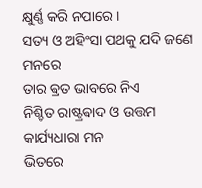କ୍ଷୁର୍ଣ୍ଣ କରି ନପାରେ ।
ସତ୍ୟ ଓ ଅହିଂସା ପଥକୁ ଯଦି ଜଣେ ମନରେ
ତାର ଵ୍ରତ ଭାବରେ ନିଏ
ନିଶ୍ଚିତ ରାଷ୍ଟ୍ରଵାଦ ଓ ଉତ୍ତମ କାର୍ଯ୍ୟଧାରା ମନ
ଭିତରେ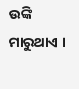ଉଙ୍କି ମାରୁଥାଏ ।